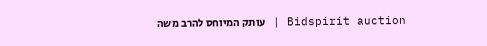Bidspirit auction | עותק המיוחס להרב משה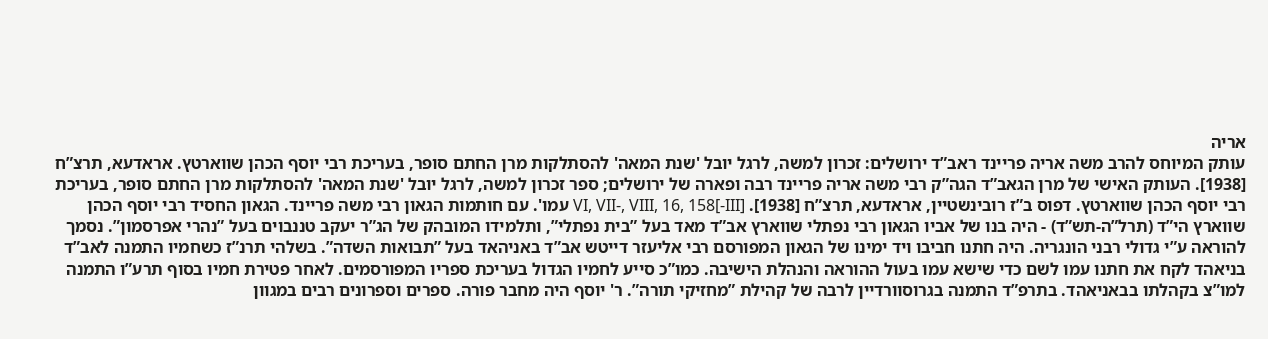אריה
עותק המיוחס להרב משה אריה פריינד ראב”ד ירושלים: זכרון למשה, לרגל יובל 'שנת המאה' להסתלקות מרן החתם סופר, בעריכת רבי יוסף הכהן שווארטץ. אראדעא, תרצ”ח [1938]. העותק האישי של מרן הגאב”ד הגה”ק רבי משה אריה פריינד רבה ופארה של ירושלים; ספר זכרון למשה, לרגל יובל 'שנת המאה' להסתלקות מרן החתם סופר, בעריכת רבי יוסף הכהן שווארטץ. דפוס ב”ז רובינשטיין, אראדעא, תרצ”ח [1938]. [III-]VI, VII-, VIII, 16, 158 עמו'. עם חותמות הגאון רבי משה פריינד. הגאון החסיד רבי יוסף הכהן שווארץ הי”ד (תרל”ה-תש”ד) - היה בנו של אביו הגאון רבי נפתלי שווארץ אב”ד מאד בעל ”בית נפתלי”, ותלמידו המובהק של הג”ר יעקב טננבוים בעל ”נהרי אפרסמון”. נסמך להוראה ע”י גדולי רבני הונגריה. היה חתנו חביבו ויד ימינו של הגאון המפורסם רבי אליעזר דייטש אב”ד באניהאד בעל ”תבואות השדה”. בשלהי תרנ”ז כשחמיו התמנה לאב”ד בניאהד לקח את חתנו עמו לשם כדי שישא עמו בעול ההוראה והנהלת הישיבה. כמו”כ סייע לחמיו הגדול בעריכת ספריו המפורסמים. לאחר פטירת חמיו בסוף תרע”ו התמנה למו”צ בקהלתו בבאניאהד. בתרפ”ד התמנה בגרוסוורדיין לרבה של קהילת ”מחזיקי תורה”. ר' יוסף היה מחבר פורה. ספרים וספרונים רבים במגוון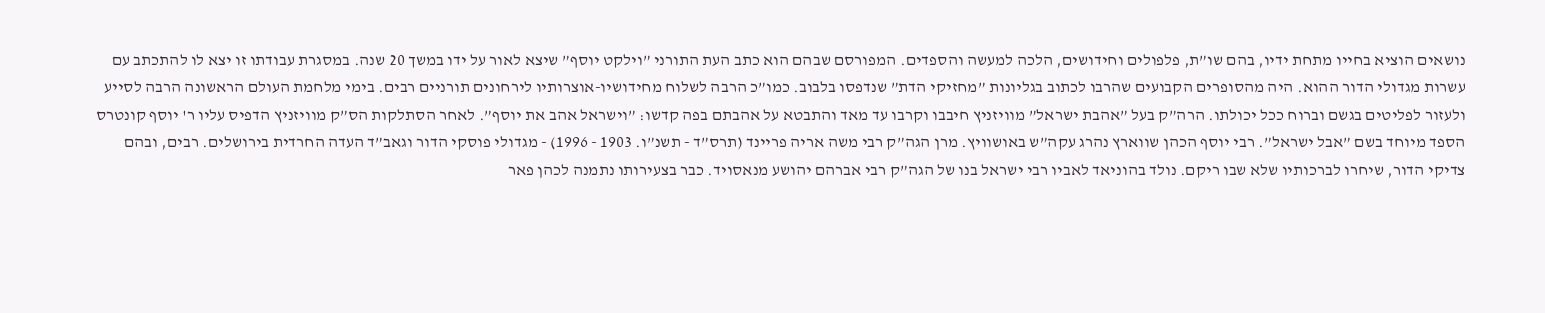נושאים הוציא בחייו מתחת ידיו, בהם שו”ת, פלפולים וחידושים, הלכה למעשה והספדים. המפורסם שבהם הוא כתב העת התורני ”וילקט יוסף” שיצא לאור על ידו במשך 20 שנה. במסגרת עבודתו זו יצא לו להתכתב עם עשרות מגדולי הדור ההוא. היה מהסופרים הקבועים שהרבו לכתוב בגליונות ”מחזיקי הדת” שנדפסו בלבוב. כמו”כ הרבה לשלוח מחידושיו-אוצרותיו לירחונים תורניים רבים. בימי מלחמת העולם הראשונה הרבה לסייע ולעזור לפליטים בגשם וברוח ככל יכולתו. הרה”ק בעל ”אהבת ישראל” מוויזניץ חיבבו וקרבו עד מאד והתבטא על אהבתם בפה קדשו: ”וישראל אהב את יוסף”. לאחר הסתלקות הס”ק מוויזניץ הדפיס עליו ר' יוסף קונטרס הספד מיוחד בשם ”אבל ישראל”. רבי יוסף הכהן שווארץ נהרג עקה”ש באושוויץ. מרן הגה”ק רבי משה אריה פריינד (תרס”ד - תשנ”ו. 1903 - 1996) - מגדולי פוסקי הדור וגאב”ד העדה החרדית בירושלים. רבים, ובהם צדיקי הדור, שיחרו לברכותיו שלא שבו ריקם. נולד בהוניאד לאביו רבי ישראל בנו של הגה”ק רבי אברהם יהושע מנאסויד. כבר בצעירותו נתמנה לכהן פאר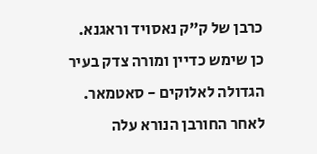כרבן של ק”ק נאסויד וראגנא. כן שימש כדיין ומורה צדק בעיר הגדולה לאלוקים - סאטמאר. לאחר החורבן הנורא עלה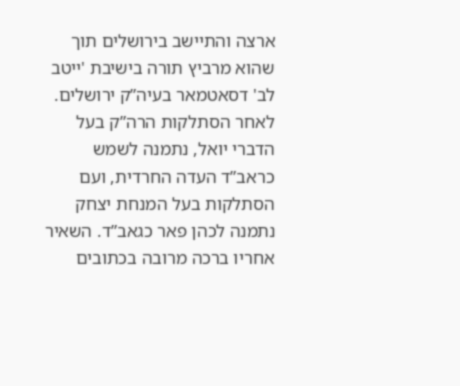ארצה והתיישב בירושלים תוך שהוא מרביץ תורה בישיבת 'ייטב לב' דסאטמאר בעיה”ק ירושלים. לאחר הסתלקות הרה”ק בעל הדברי יואל, נתמנה לשמש כראב”ד העדה החרדית, ועם הסתלקות בעל המנחת יצחק נתמנה לכהן פאר כגאב”ד. השאיר אחריו ברכה מרובה בכתובים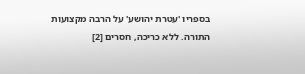בספריו 'עטרת יהושע' על הרבה מקצועות התורה. ללא כריכה, חסרים [2]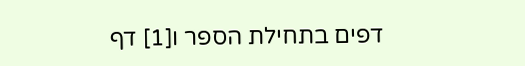דפים בתחילת הספר ו[1] דף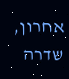אחרון, שדרה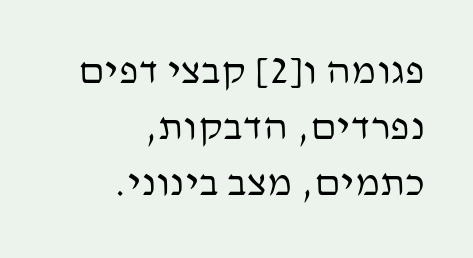פגומה ו[2] קבצי דפים נפרדים, הדבקות, כתמים, מצב בינוני.